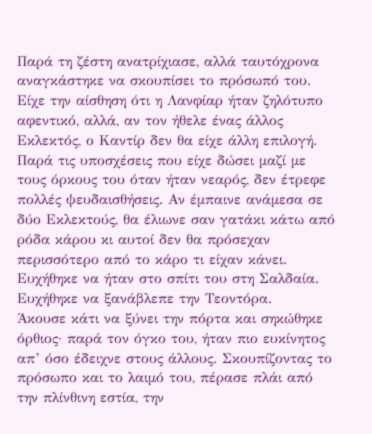Παρά τη ζέστη ανατρίχιασε, αλλά ταυτόχρονα αναγκάστηκε να σκουπίσει το πρόσωπό του. Είχε την αίσθηση ότι η Λανφίαρ ήταν ζηλότυπο αφεντικό, αλλά, αν τον ήθελε ένας άλλος Εκλεκτός, ο Καντίρ δεν θα είχε άλλη επιλογή. Παρά τις υποσχέσεις που είχε δώσει μαζί με τους όρκους του όταν ήταν νεαρός, δεν έτρεφε πολλές ψευδαισθήσεις. Αν έμπαινε ανάμεσα σε δύο Εκλεκτούς, θα έλιωνε σαν γατάκι κάτω από ρόδα κάρου κι αυτοί δεν θα πρόσεχαν περισσότερο από το κάρο τι είχαν κάνει. Ευχήθηκε να ήταν στο σπίτι του στη Σαλδαία. Ευχήθηκε να ξανάβλεπε την Τεοντόρα.
Άκουσε κάτι να ξύνει την πόρτα και σηκώθηκε όρθιος· παρά τον όγκο του, ήταν πιο ευκίνητος απ’ όσο έδειχνε στους άλλους. Σκουπίζοντας το πρόσωπο και το λαιμό του, πέρασε πλάι από την πλίνθινη εστία, την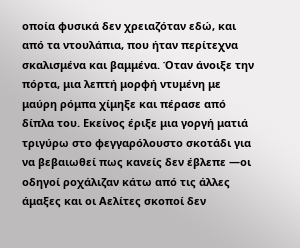οποία φυσικά δεν χρειαζόταν εδώ, και από τα ντουλάπια, που ήταν περίτεχνα σκαλισμένα και βαμμένα. Όταν άνοιξε την πόρτα, μια λεπτή μορφή ντυμένη με μαύρη ρόμπα χίμηξε και πέρασε από δίπλα του. Εκείνος έριξε μια γοργή ματιά τριγύρω στο φεγγαρόλουστο σκοτάδι για να βεβαιωθεί πως κανείς δεν έβλεπε —οι οδηγοί ροχάλιζαν κάτω από τις άλλες άμαξες και οι Αελίτες σκοποί δεν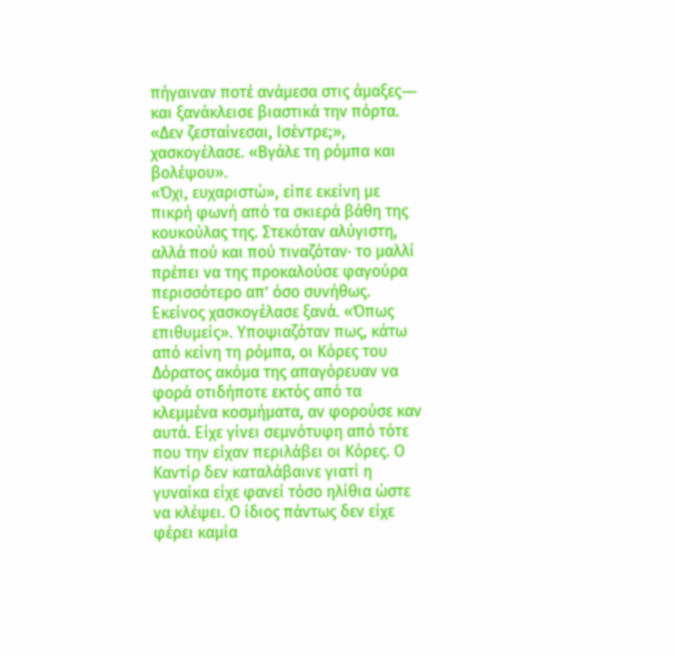πήγαιναν ποτέ ανάμεσα στις άμαξες― και ξανάκλεισε βιαστικά την πόρτα.
«Δεν ζεσταίνεσαι, Ισέντρε;», χασκογέλασε. «Βγάλε τη ρόμπα και βολέψου».
«Όχι, ευχαριστώ», είπε εκείνη με πικρή φωνή από τα σκιερά βάθη της κουκούλας της. Στεκόταν αλύγιστη, αλλά πού και πού τιναζόταν· το μαλλί πρέπει να της προκαλούσε φαγούρα περισσότερο απ’ όσο συνήθως.
Εκείνος χασκογέλασε ξανά. «Όπως επιθυμείς». Υποψιαζόταν πως, κάτω από κείνη τη ρόμπα, οι Κόρες του Δόρατος ακόμα της απαγόρευαν να φορά οτιδήποτε εκτός από τα κλεμμένα κοσμήματα, αν φορούσε καν αυτά. Είχε γίνει σεμνότυφη από τότε που την είχαν περιλάβει οι Κόρες. Ο Καντίρ δεν καταλάβαινε γιατί η γυναίκα είχε φανεί τόσο ηλίθια ώστε να κλέψει. Ο ίδιος πάντως δεν είχε φέρει καμία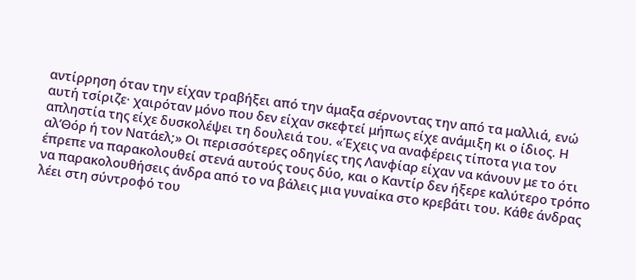αντίρρηση όταν την είχαν τραβήξει από την άμαξα σέρνοντας την από τα μαλλιά, ενώ αυτή τσίριζε· χαιρόταν μόνο που δεν είχαν σκεφτεί μήπως είχε ανάμιξη κι ο ίδιος. Η απληστία της είχε δυσκολέψει τη δουλειά του. «Έχεις να αναφέρεις τίποτα για τον αλ’Θόρ ή τον Νατάελ;» Οι περισσότερες οδηγίες της Λανφίαρ είχαν να κάνουν με το ότι έπρεπε να παρακολουθεί στενά αυτούς τους δύο, και ο Καντίρ δεν ήξερε καλύτερο τρόπο να παρακολουθήσεις άνδρα από το να βάλεις μια γυναίκα στο κρεβάτι του. Κάθε άνδρας λέει στη σύντροφό του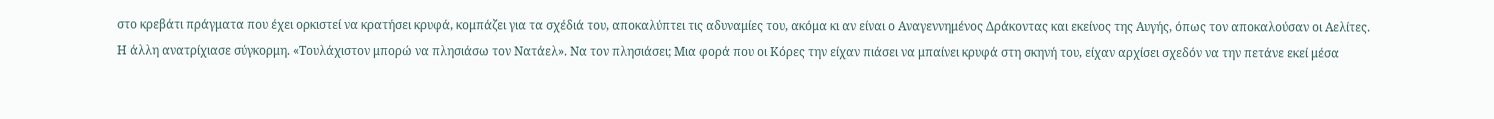στο κρεβάτι πράγματα που έχει ορκιστεί να κρατήσει κρυφά, κομπάζει για τα σχέδιά του, αποκαλύπτει τις αδυναμίες του, ακόμα κι αν είναι ο Αναγεννημένος Δράκοντας και εκείνος της Αυγής, όπως τον αποκαλούσαν οι Αελίτες.
Η άλλη ανατρίχιασε σύγκορμη. «Τουλάχιστον μπορώ να πλησιάσω τον Νατάελ». Να τον πλησιάσει; Μια φορά που οι Κόρες την είχαν πιάσει να μπαίνει κρυφά στη σκηνή του, είχαν αρχίσει σχεδόν να την πετάνε εκεί μέσα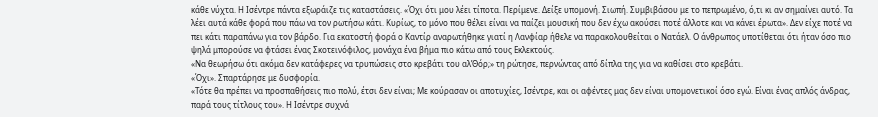κάθε νύχτα. Η Ισέντρε πάντα εξωράιζε τις καταστάσεις. «Όχι ότι μου λέει τίποτα. Περίμενε. Δείξε υπομονή. Σιωπή. Συμβιβάσου με το πεπρωμένο, ό,τι κι αν σημαίνει αυτό. Τα λέει αυτά κάθε φορά που πάω να τον ρωτήσω κάτι. Κυρίως, το μόνο που θέλει είναι να παίζει μουσική που δεν έχω ακούσει ποτέ άλλοτε και να κάνει έρωτα». Δεν είχε ποτέ να πει κάτι παραπάνω για τον βάρδο. Για εκατοστή φορά ο Καντίρ αναρωτήθηκε γιατί η Λανφίαρ ήθελε να παρακολουθείται ο Νατάελ. Ο άνθρωπος υποτίθεται ότι ήταν όσο πιο ψηλά μπορούσε να φτάσει ένας Σκοτεινόφιλος, μονάχα ένα βήμα πιο κάτω από τους Εκλεκτούς.
«Να θεωρήσω ότι ακόμα δεν κατάφερες να τρυπώσεις στο κρεβάτι του αλ’Θόρ;» τη ρώτησε, περνώντας από δίπλα της για να καθίσει στο κρεβάτι.
«Όχι». Σπαρτάρησε με δυσφορία.
«Τότε θα πρέπει να προσπαθήσεις πιο πολύ, έτσι δεν είναι; Με κούρασαν οι αποτυχίες, Ισέντρε, και οι αφέντες μας δεν είναι υπομονετικοί όσο εγώ. Είναι ένας απλός άνδρας, παρά τους τίτλους του». Η Ισέντρε συχνά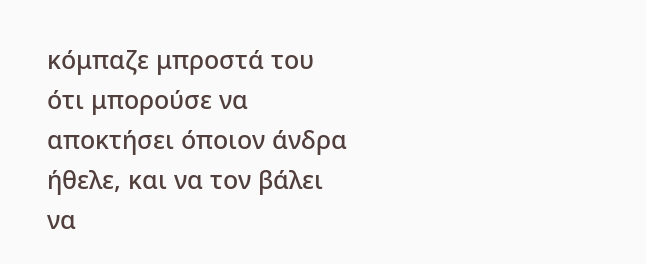κόμπαζε μπροστά του ότι μπορούσε να αποκτήσει όποιον άνδρα ήθελε, και να τον βάλει να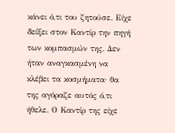κάνει ό,τι του ζητούσε. Είχε δείξει στον Καντίρ την πηγή των κομπασμών της. Δεν ήταν αναγκασμένη να κλέβει τα κοσμήματα· θα της αγόραζε αυτός ό,τι ήθελε. Ο Καντίρ της είχε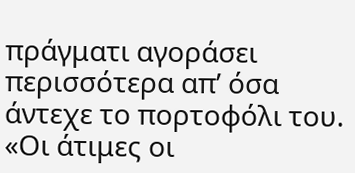πράγματι αγοράσει περισσότερα απ’ όσα άντεχε το πορτοφόλι του. «Οι άτιμες οι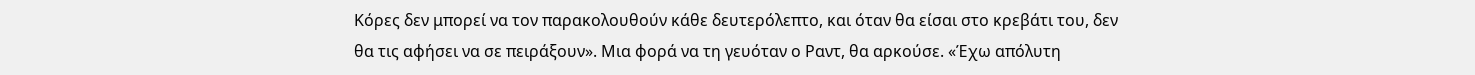Κόρες δεν μπορεί να τον παρακολουθούν κάθε δευτερόλεπτο, και όταν θα είσαι στο κρεβάτι του, δεν θα τις αφήσει να σε πειράξουν». Μια φορά να τη γευόταν ο Ραντ, θα αρκούσε. «Έχω απόλυτη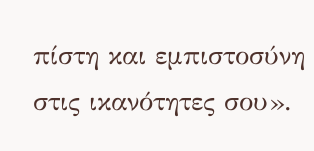πίστη και εμπιστοσύνη στις ικανότητες σου».